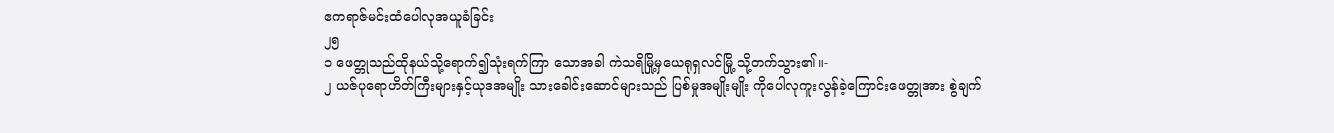ဧကရာဇ်မင်းထံပေါလုအယူခံခြင်း
၂၅
၁ ဖေတ္တုသည်ထိုနယ်သို့ရောက်၍သုံးရက်ကြာ သောအခါ ကဲသရိမြို့မှယေရုရှလင်မြို့ သို့တက်သွား၏။-
၂ ယဇ်ပုရောဟိတ်ကြီးများနှင့်ယုဒအမျိုး သားခေါင်းဆောင်များသည် ပြစ်မှုအမျိုးမျိုး ကိုပေါလုကူးလွန်ခဲ့ကြောင်းဖေတ္တုအား စွဲချက်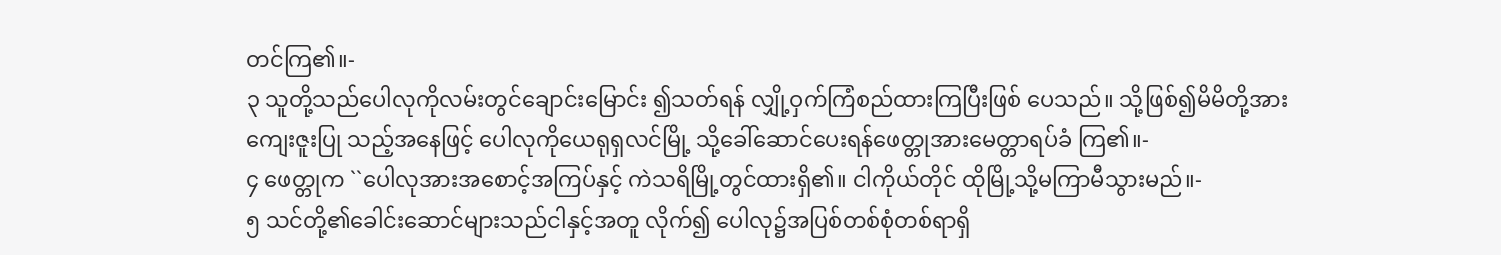တင်ကြ၏။-
၃ သူတို့သည်ပေါလုကိုလမ်းတွင်ချောင်းမြောင်း ၍သတ်ရန် လျှို့ဝှက်ကြံစည်ထားကြပြီးဖြစ် ပေသည်။ သို့ဖြစ်၍မိမိတို့အားကျေးဇူးပြု သည့်အနေဖြင့် ပေါလုကိုယေရုရှလင်မြို့ သို့ခေါ်ဆောင်ပေးရန်ဖေတ္တုအားမေတ္တာရပ်ခံ ကြ၏။-
၄ ဖေတ္တုက ``ပေါလုအားအစောင့်အကြပ်နှင့် ကဲသရိမြို့တွင်ထားရှိ၏။ ငါကိုယ်တိုင် ထိုမြို့သို့မကြာမီသွားမည်။-
၅ သင်တို့၏ခေါင်းဆောင်များသည်ငါနှင့်အတူ လိုက်၍ ပေါလု၌အပြစ်တစ်စုံတစ်ရာရှိ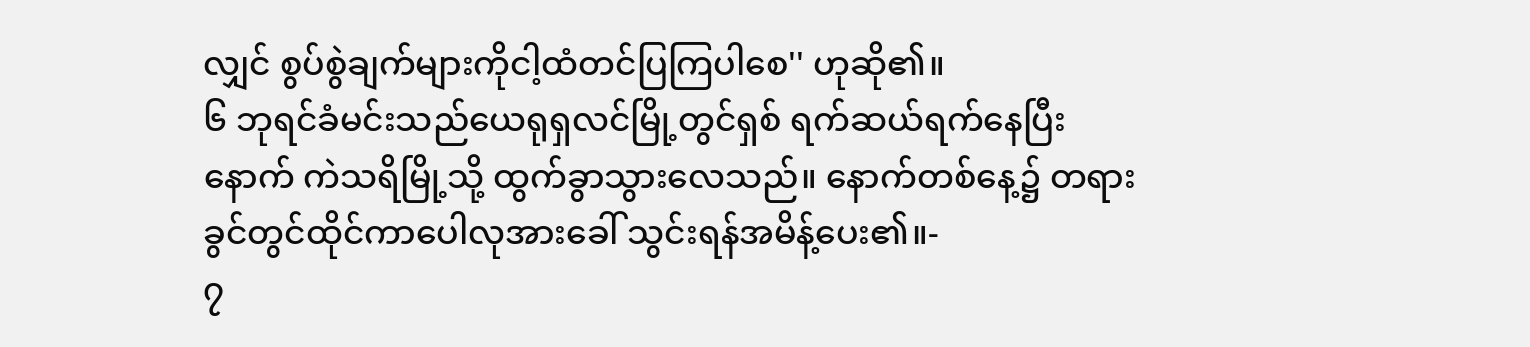လျှင် စွပ်စွဲချက်များကိုငါ့ထံတင်ပြကြပါစေ'' ဟုဆို၏။
၆ ဘုရင်ခံမင်းသည်ယေရုရှလင်မြို့တွင်ရှစ် ရက်ဆယ်ရက်နေပြီးနောက် ကဲသရိမြို့သို့ ထွက်ခွာသွားလေသည်။ နောက်တစ်နေ့၌ တရားခွင်တွင်ထိုင်ကာပေါလုအားခေါ် သွင်းရန်အမိန့်ပေး၏။-
၇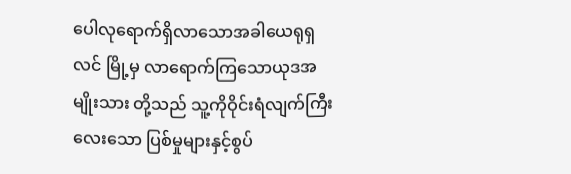ပေါလုရောက်ရှိလာသောအခါယေရုရှလင် မြို့မှ လာရောက်ကြသောယုဒအမျိုးသား တို့သည် သူ့ကိုဝိုင်းရံလျက်ကြီးလေးသော ပြစ်မှုများနှင့်စွပ်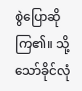စွဲပြောဆိုကြ၏။ သို့ သော်ခိုင်လုံ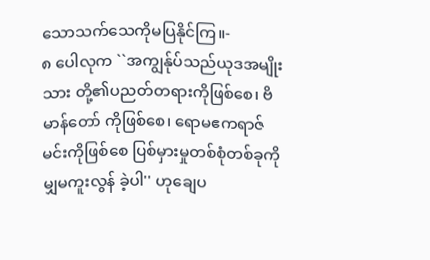သောသက်သေကိုမပြနိုင်ကြ။-
၈ ပေါလုက ``အကျွန်ုပ်သည်ယုဒအမျိုးသား တို့၏ပညတ်တရားကိုဖြစ်စေ၊ ဗိမာန်တော် ကိုဖြစ်စေ၊ ရောမဧကရာဇ်မင်းကိုဖြစ်စေ ပြစ်မှားမှုတစ်စုံတစ်ခုကိုမျှမကူးလွန် ခဲ့ပါ'' ဟုချေပ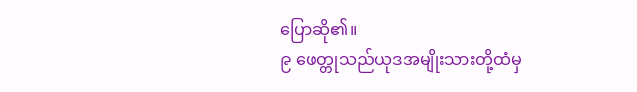ပြောဆို၏။
၉ ဖေတ္တုသည်ယုဒအမျိုးသားတို့ထံမှ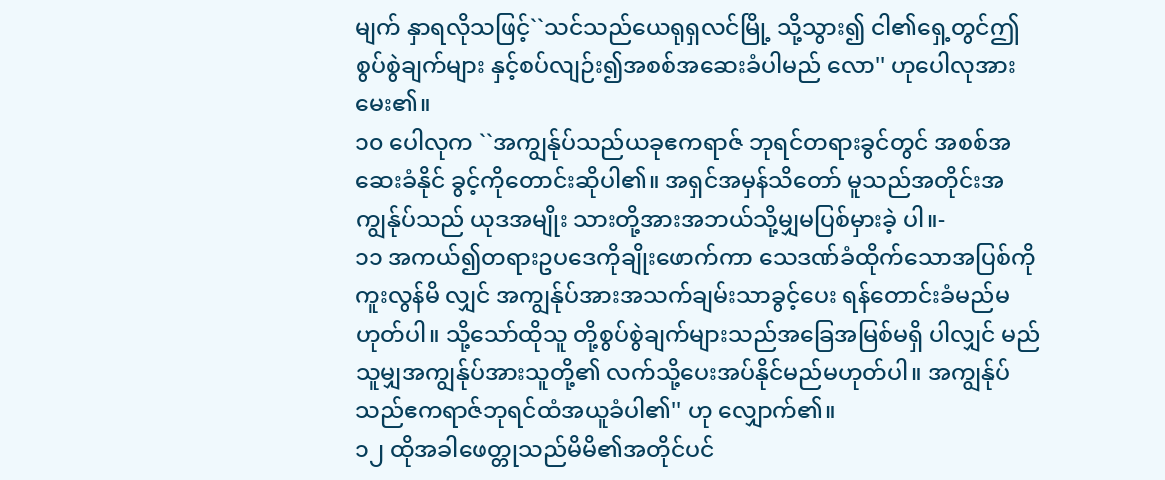မျက် နှာရလိုသဖြင့်``သင်သည်ယေရုရှလင်မြို့ သို့သွား၍ ငါ၏ရှေ့တွင်ဤစွပ်စွဲချက်များ နှင့်စပ်လျဉ်း၍အစစ်အဆေးခံပါမည် လော'' ဟုပေါလုအားမေး၏။
၁၀ ပေါလုက ``အကျွန်ုပ်သည်ယခုဧကရာဇ် ဘုရင်တရားခွင်တွင် အစစ်အဆေးခံနိုင် ခွင့်ကိုတောင်းဆိုပါ၏။ အရှင်အမှန်သိတော် မူသည်အတိုင်းအကျွန်ုပ်သည် ယုဒအမျိုး သားတို့အားအဘယ်သို့မျှမပြစ်မှားခဲ့ ပါ။-
၁၁ အကယ်၍တရားဥပဒေကိုချိုးဖောက်ကာ သေဒဏ်ခံထိုက်သောအပြစ်ကိုကူးလွန်မိ လျှင် အကျွန်ုပ်အားအသက်ချမ်းသာခွင့်ပေး ရန်တောင်းခံမည်မဟုတ်ပါ။ သို့သော်ထိုသူ တို့စွပ်စွဲချက်များသည်အခြေအမြစ်မရှိ ပါလျှင် မည်သူမျှအကျွန်ုပ်အားသူတို့၏ လက်သို့ပေးအပ်နိုင်မည်မဟုတ်ပါ။ အကျွန်ုပ် သည်ဧကရာဇ်ဘုရင်ထံအယူခံပါ၏'' ဟု လျှောက်၏။
၁၂ ထိုအခါဖေတ္တုသည်မိမိ၏အတိုင်ပင်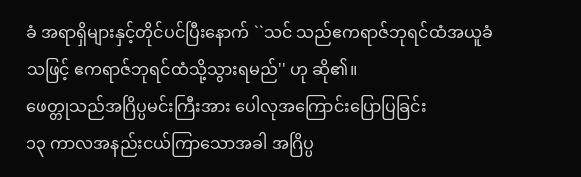ခံ အရာရှိများနှင့်တိုင်ပင်ပြီးနောက် ``သင် သည်ဧကရာဇ်ဘုရင်ထံအယူခံသဖြင့် ဧကရာဇ်ဘုရင်ထံသို့သွားရမည်'' ဟု ဆို၏။
ဖေတ္တုသည်အဂြိပ္ပမင်းကြီးအား ပေါလုအကြောင်းပြောပြခြင်း
၁၃ ကာလအနည်းငယ်ကြာသောအခါ အဂြိပ္ပ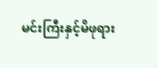မင်းကြီးနှင့်မိဖုရား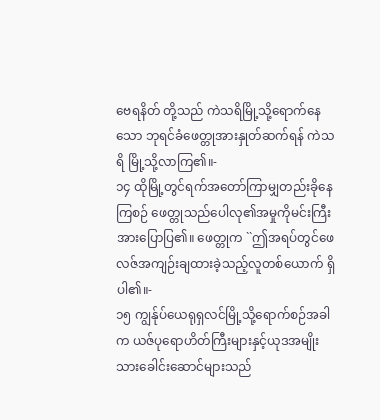ဗေရနိတ် တို့သည် ကဲသရိမြို့သို့ရောက်နေသော ဘုရင်ခံဖေတ္တုအားနှုတ်ဆက်ရန် ကဲသရိ မြို့သို့လာကြ၏။-
၁၄ ထိုမြို့တွင်ရက်အတော်ကြာမျှတည်းခိုနေ ကြစဉ် ဖေတ္တုသည်ပေါလု၏အမှုကိုမင်းကြီး အားပြောပြ၏။ ဖေတ္တုက ``ဤအရပ်တွင်ဖေ လဇ်အကျဉ်းချထားခဲ့သည့်လူတစ်ယောက် ရှိပါ၏။-
၁၅ ကျွန်ုပ်ယေရုရှလင်မြို့သို့ရောက်စဉ်အခါက ယဇ်ပုရောဟိတ်ကြီးများနှင့်ယုဒအမျိုး သားခေါင်းဆောင်များသည်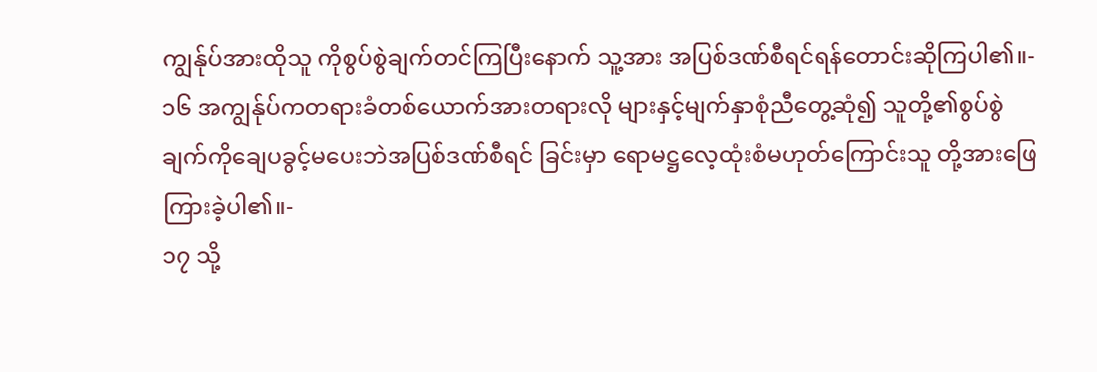ကျွန်ုပ်အားထိုသူ ကိုစွပ်စွဲချက်တင်ကြပြီးနောက် သူ့အား အပြစ်ဒဏ်စီရင်ရန်တောင်းဆိုကြပါ၏။-
၁၆ အကျွန်ုပ်ကတရားခံတစ်ယောက်အားတရားလို များနှင့်မျက်နှာစုံညီတွေ့ဆုံ၍ သူတို့၏စွပ်စွဲ ချက်ကိုချေပခွင့်မပေးဘဲအပြစ်ဒဏ်စီရင် ခြင်းမှာ ရောမဋ္ဌလေ့ထုံးစံမဟုတ်ကြောင်းသူ တို့အားဖြေကြားခဲ့ပါ၏။-
၁၇ သို့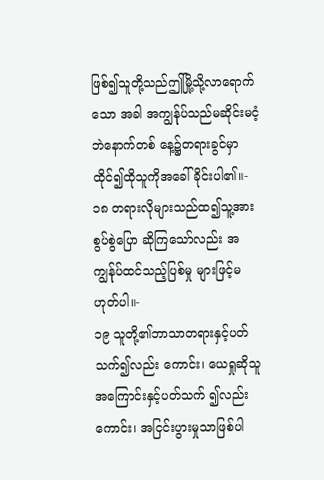ဖြစ်၍သူတို့သည်ဤမြို့သို့လာရောက်သော အခါ အကျွန်ုပ်သည်မဆိုင်းမငံ့ဘဲနောက်တစ် နေ့၌တရားခွင်မှာထိုင်၍ထိုသူကိုအခေါ် ခိုင်းပါ၏။-
၁၈ တရားလိုများသည်ထ၍သူ့အားစွပ်စွဲပြော ဆိုကြသော်လည်း အကျွန်ုပ်ထင်သည့်ပြစ်မှု များဖြင့်မဟုတ်ပါ။-
၁၉ သူတို့၏ဘာသာတရားနှင့်ပတ်သက်၍လည်း ကောင်း၊ ယေရှုဆိုသူအကြောင်းနှင့်ပတ်သက် ၍လည်းကောင်း၊ အငြင်းပွားမှုသာဖြစ်ပါ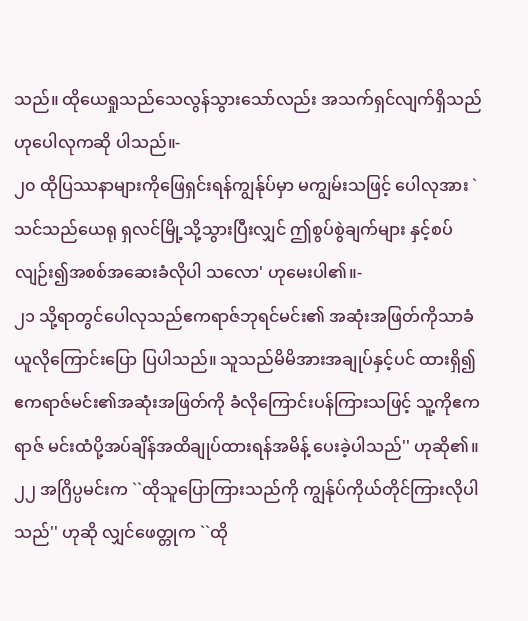သည်။ ထိုယေရှုသည်သေလွန်သွားသော်လည်း အသက်ရှင်လျက်ရှိသည်ဟုပေါလုကဆို ပါသည်။-
၂၀ ထိုပြဿနာများကိုဖြေရှင်းရန်ကျွန်ုပ်မှာ မကျွမ်းသဖြင့် ပေါလုအား `သင်သည်ယေရု ရှလင်မြို့သို့သွားပြီးလျှင် ဤစွပ်စွဲချက်များ နှင့်စပ်လျဉ်း၍အစစ်အဆေးခံလိုပါ သလော' ဟုမေးပါ၏။-
၂၁ သို့ရာတွင်ပေါလုသည်ဧကရာဇ်ဘုရင်မင်း၏ အဆုံးအဖြတ်ကိုသာခံယူလိုကြောင်းပြော ပြပါသည်။ သူသည်မိမိအားအချုပ်နှင့်ပင် ထားရှိ၍ ဧကရာဇ်မင်း၏အဆုံးအဖြတ်ကို ခံလိုကြောင်းပန်ကြားသဖြင့် သူ့ကိုဧကရာဇ် မင်းထံပို့အပ်ချိန်အထိချုပ်ထားရန်အမိန့် ပေးခဲ့ပါသည်'' ဟုဆို၏။
၂၂ အဂြိပ္ပမင်းက ``ထိုသူပြောကြားသည်ကို ကျွန်ုပ်ကိုယ်တိုင်ကြားလိုပါသည်'' ဟုဆို လျှင်ဖေတ္တုက ``ထို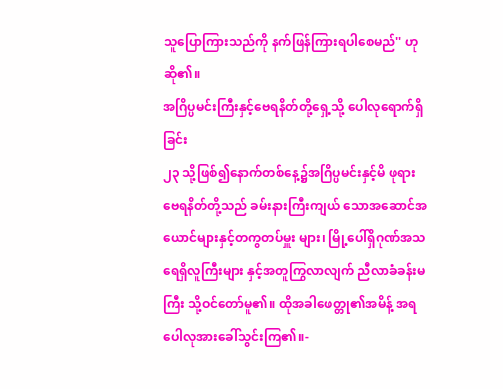သူပြောကြားသည်ကို နက်ဖြန်ကြားရပါစေမည်'' ဟုဆို၏။
အဂြိပ္ပမင်းကြီးနှင့်ဗေရနိတ်တို့ရှေ့သို့ ပေါလုရောက်ရှိခြင်း
၂၃ သို့ဖြစ်၍နောက်တစ်နေ့၌အဂြိပ္ပမင်းနှင့်မိ ဖုရားဗေရနိတ်တို့သည် ခမ်းနားကြီးကျယ် သောအဆောင်အယောင်များနှင့်တကွတပ်မှူး များ၊ မြို့ပေါ်ရှိဂုဏ်အသရေရှိလူကြီးများ နှင့်အတူကြွလာလျက် ညီလာခံခန်းမကြီး သို့ဝင်တော်မူ၏။ ထိုအခါဖေတ္တု၏အမိန့် အရ ပေါလုအားခေါ်သွင်းကြ၏။-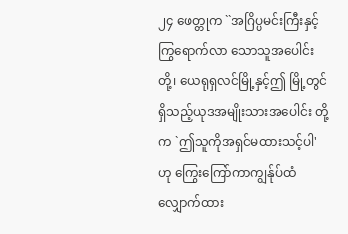၂၄ ဖေတ္တုက ``အဂြိပ္ပမင်းကြီးနှင့်ကြွရောက်လာ သောသူအပေါင်းတို့၊ ယေရုရှလင်မြို့နှင့်ဤ မြို့တွင်ရှိသည့်ယုဒအမျိုးသားအပေါင်း တို့က `ဤသူကိုအရှင်မထားသင့်ပါ' ဟု ကြွေးကြော်ကာကျွန်ုပ်ထံလျှောက်ထား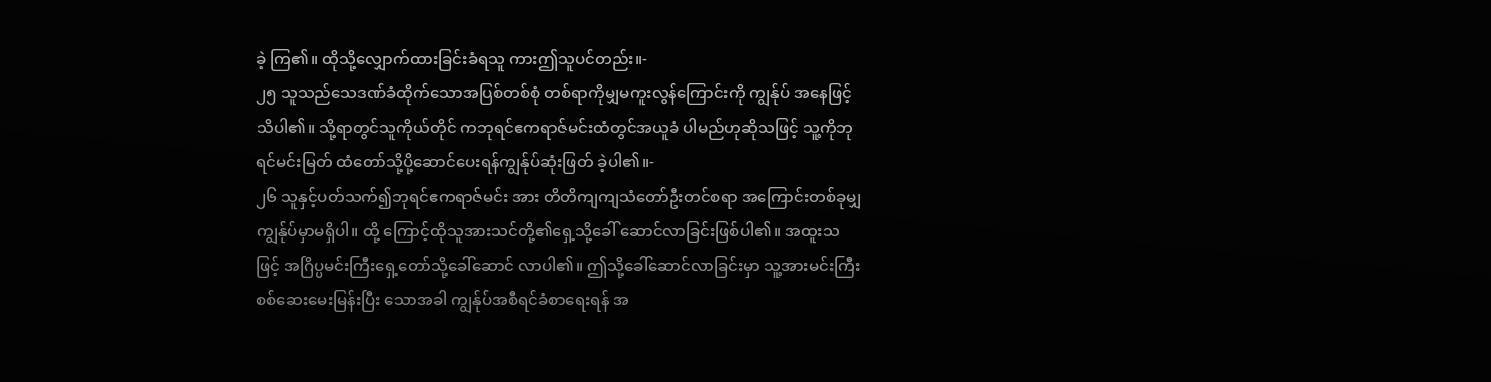ခဲ့ ကြ၏။ ထိုသို့လျှောက်ထားခြင်းခံရသူ ကားဤသူပင်တည်း။-
၂၅ သူသည်သေဒဏ်ခံထိုက်သောအပြစ်တစ်စုံ တစ်ရာကိုမျှမကူးလွန်ကြောင်းကို ကျွန်ုပ် အနေဖြင့်သိပါ၏။ သို့ရာတွင်သူကိုယ်တိုင် ကဘုရင်ဧကရာဇ်မင်းထံတွင်အယူခံ ပါမည်ဟုဆိုသဖြင့် သူ့ကိုဘုရင်မင်းမြတ် ထံတော်သို့ပို့ဆောင်ပေးရန်ကျွန်ုပ်ဆုံးဖြတ် ခဲ့ပါ၏။-
၂၆ သူနှင့်ပတ်သက်၍ဘုရင်ဧကရာဇ်မင်း အား တိတိကျကျသံတော်ဦးတင်စရာ အကြောင်းတစ်ခုမျှကျွန်ုပ်မှာမရှိပါ။ ထို့ ကြောင့်ထိုသူအားသင်တို့၏ရှေ့သို့ခေါ် ဆောင်လာခြင်းဖြစ်ပါ၏။ အထူးသဖြင့် အဂြိပ္ပမင်းကြီးရှေ့တော်သို့ခေါ်ဆောင် လာပါ၏။ ဤသို့ခေါ်ဆောင်လာခြင်းမှာ သူ့အားမင်းကြီးစစ်ဆေးမေးမြန်းပြီး သောအခါ ကျွန်ုပ်အစီရင်ခံစာရေးရန် အ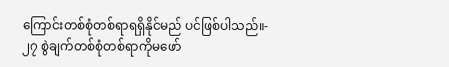ကြောင်းတစ်စုံတစ်ရာရရှိနိုင်မည် ပင်ဖြစ်ပါသည်။-
၂၇ စွဲချက်တစ်စုံတစ်ရာကိုမဖော်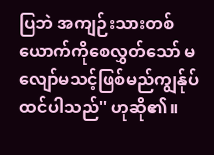ပြဘဲ အကျဉ်းသားတစ်ယောက်ကိုစေလွှတ်သော် မလျော်မသင့်ဖြစ်မည်ကျွန်ုပ်ထင်ပါသည်'' ဟုဆို၏။